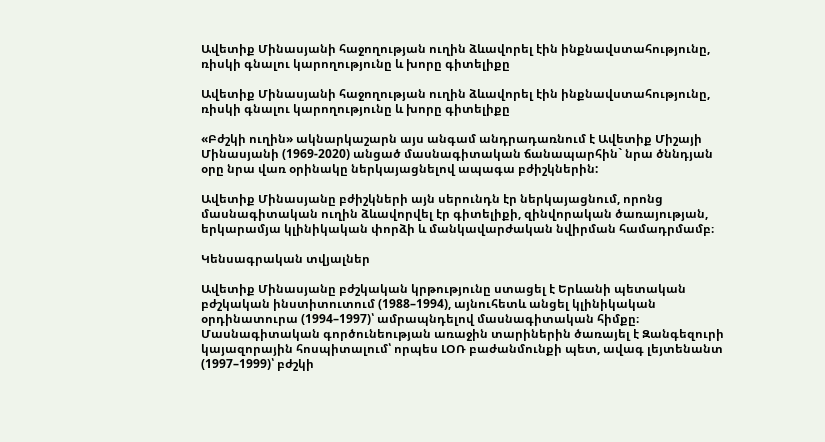Ավետիք Մինասյանի հաջողության ուղին ձևավորել էին ինքնավստահությունը, ռիսկի գնալու կարողությունը և խորը գիտելիքը

Ավետիք Մինասյանի հաջողության ուղին ձևավորել էին ինքնավստահությունը, ռիսկի գնալու կարողությունը և խորը գիտելիքը

«Բժշկի ուղին» ակնարկաշարն այս անգամ անդրադառնում է Ավետիք Միշայի Մինասյանի (1969-2020) անցած մասնագիտական ճանապարհին` նրա ծննդյան օրը նրա վառ օրինակը ներկայացնելով ապագա բժիշկներին:

Ավետիք Մինասյանը բժիշկների այն սերունդն էր ներկայացնում, որոնց մասնագիտական ուղին ձևավորվել էր գիտելիքի, զինվորական ծառայության, երկարամյա կլինիկական փորձի և մանկավարժական նվիրման համադրմամբ։

Կենսագրական տվյալներ

Ավետիք Մինասյանը բժշկական կրթությունը ստացել է Երևանի պետական բժշկական ինստիտուտում (1988–1994), այնուհետև անցել կլինիկական օրդինատուրա (1994–1997)՝ ամրապնդելով մասնագիտական հիմքը։ Մասնագիտական գործունեության առաջին տարիներին ծառայել է Զանգեզուրի կայազորային հոսպիտալում՝ որպես ԼՕՌ բաժանմունքի պետ, ավագ լեյտենանտ (1997–1999)՝ բժշկի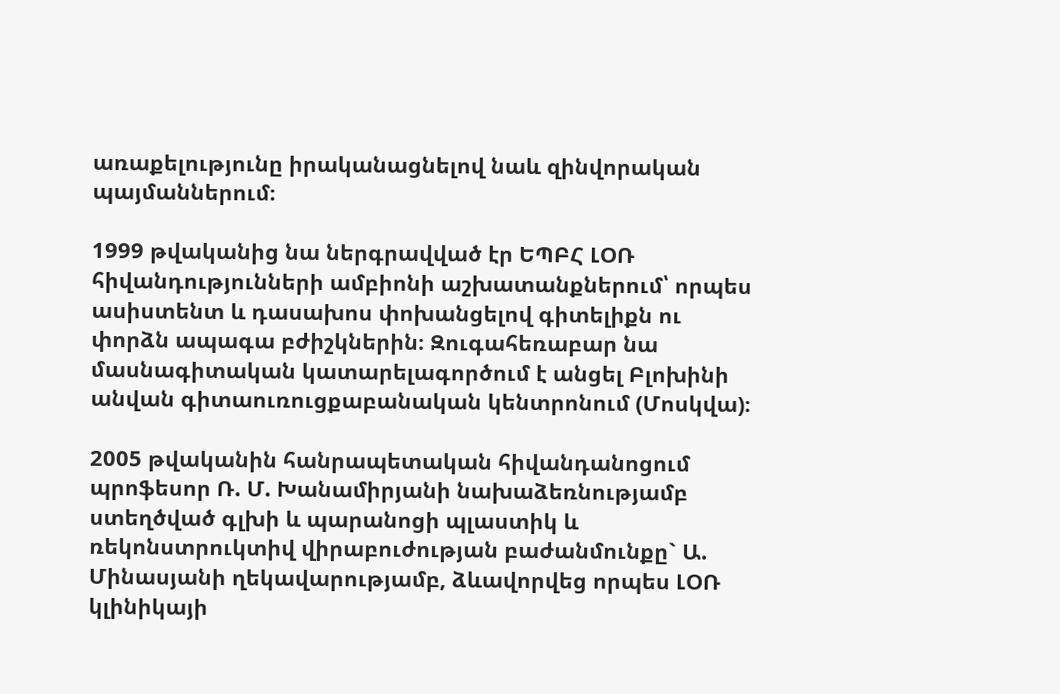առաքելությունը իրականացնելով նաև զինվորական պայմաններում։

1999 թվականից նա ներգրավված էր ԵՊԲՀ ԼՕՌ հիվանդությունների ամբիոնի աշխատանքներում՝ որպես ասիստենտ և դասախոս փոխանցելով գիտելիքն ու փորձն ապագա բժիշկներին։ Զուգահեռաբար նա մասնագիտական կատարելագործում է անցել Բլոխինի անվան գիտաուռուցքաբանական կենտրոնում (Մոսկվա)։

2005 թվականին հանրապետական հիվանդանոցում պրոֆեսոր Ռ. Մ. Խանամիրյանի նախաձեռնությամբ ստեղծված գլխի և պարանոցի պլաստիկ և ռեկոնստրուկտիվ վիրաբուժության բաժանմունքը` Ա. Մինասյանի ղեկավարությամբ, ձևավորվեց որպես ԼՕՌ կլինիկայի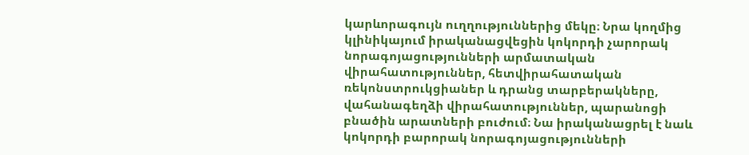կարևորագույն ուղղություններից մեկը։ Նրա կողմից կլինիկայում իրականացվեցին կոկորդի չարորակ նորագոյացությունների արմատական վիրահատություններ, հետվիրահատական ռեկոնստրուկցիաներ և դրանց տարբերակները, վահանագեղձի վիրահատություններ, պարանոցի բնածին արատների բուժում։ Նա իրականացրել է նաև կոկորդի բարորակ նորագոյացությունների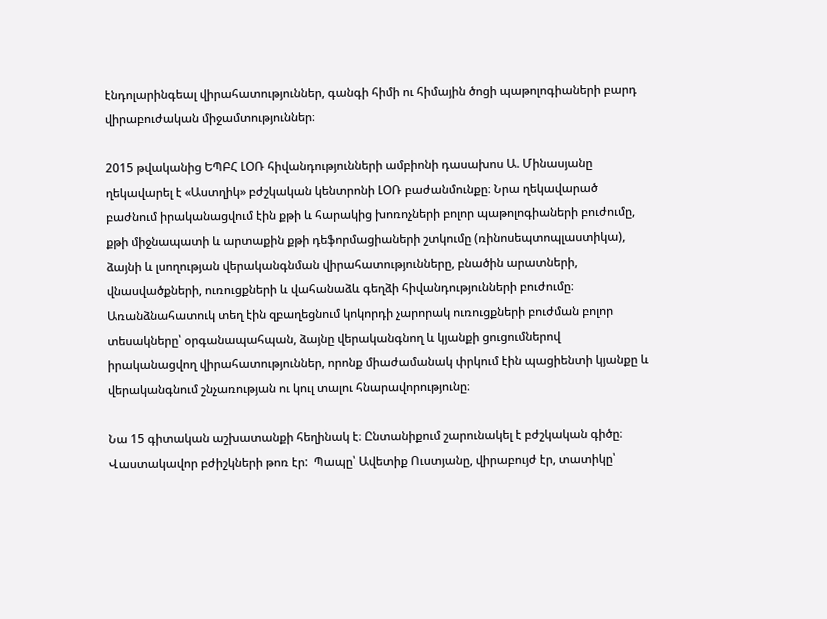էնդոլարինգեալ վիրահատություններ, գանգի հիմի ու հիմային ծոցի պաթոլոգիաների բարդ վիրաբուժական միջամտություններ։

2015 թվականից ԵՊԲՀ ԼՕՌ հիվանդությունների ամբիոնի դասախոս Ա. Մինասյանը ղեկավարել է «Աստղիկ» բժշկական կենտրոնի ԼՕՌ բաժանմունքը։ Նրա ղեկավարած բաժնում իրականացվում էին քթի և հարակից խոռոչների բոլոր պաթոլոգիաների բուժումը, քթի միջնապատի և արտաքին քթի դեֆորմացիաների շտկումը (ռինոսեպտոպլաստիկա), ձայնի և լսողության վերականգնման վիրահատությունները, բնածին արատների, վնասվածքների, ուռուցքների և վահանաձև գեղձի հիվանդությունների բուժումը։ Առանձնահատուկ տեղ էին զբաղեցնում կոկորդի չարորակ ուռուցքների բուժման բոլոր տեսակները՝ օրգանապահպան, ձայնը վերականգնող և կյանքի ցուցումներով իրականացվող վիրահատություններ, որոնք միաժամանակ փրկում էին պացիենտի կյանքը և վերականգնում շնչառության ու կուլ տալու հնարավորությունը։

Նա 15 գիտական աշխատանքի հեղինակ է։ Ընտանիքում շարունակել է բժշկական գիծը։ Վաստակավոր բժիշկների թոռ էր:  Պապը՝ Ավետիք Ուստյանը, վիրաբույժ էր, տատիկը՝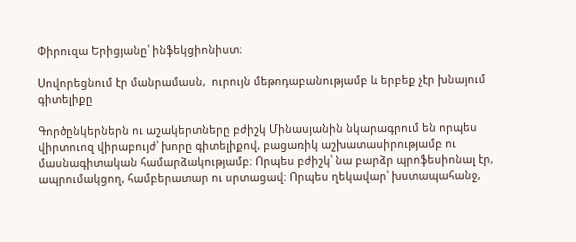Փիրուզա Երիցյանը՝ ինֆեկցիոնիստ։

Սովորեցնում էր մանրամասն,  ուրույն մեթոդաբանությամբ և երբեք չէր խնայում գիտելիքը

Գործընկերներն ու աշակերտները բժիշկ Մինասյանին նկարագրում են որպես վիրտուոզ վիրաբույժ՝ խորը գիտելիքով, բացառիկ աշխատասիրությամբ ու մասնագիտական համարձակությամբ։ Որպես բժիշկ՝ նա բարձր պրոֆեսիոնալ էր, ապրումակցող, համբերատար ու սրտացավ։ Որպես ղեկավար՝ խստապահանջ,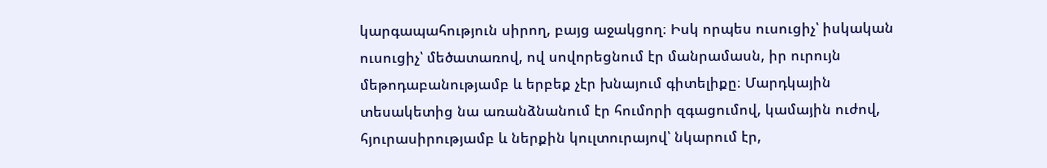կարգապահություն սիրող, բայց աջակցող։ Իսկ որպես ուսուցիչ՝ իսկական ուսուցիչ՝ մեծատառով, ով սովորեցնում էր մանրամասն, իր ուրույն մեթոդաբանությամբ և երբեք չէր խնայում գիտելիքը։ Մարդկային տեսակետից նա առանձնանում էր հումորի զգացումով, կամային ուժով, հյուրասիրությամբ և ներքին կուլտուրայով՝ նկարում էր,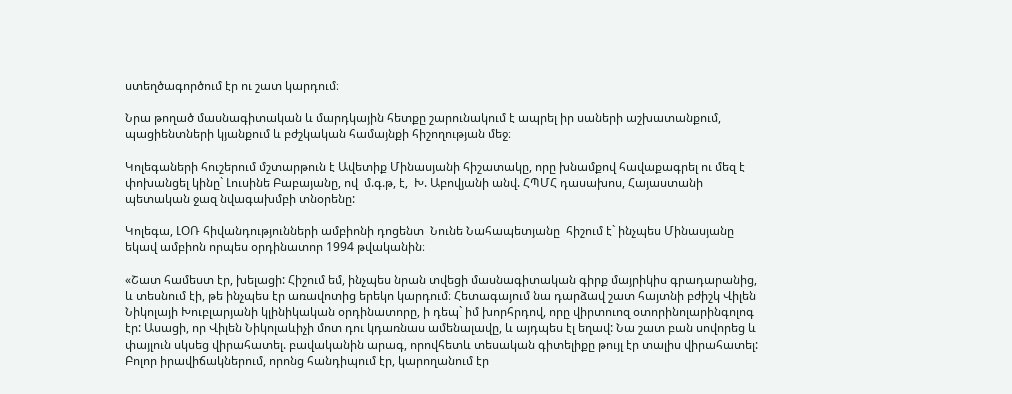ստեղծագործում էր ու շատ կարդում։

Նրա թողած մասնագիտական և մարդկային հետքը շարունակում է ապրել իր սաների աշխատանքում, պացիենտների կյանքում և բժշկական համայնքի հիշողության մեջ։

Կոլեգաների հուշերում մշտարթուն է Ավետիք Մինասյանի հիշատակը, որը խնամքով հավաքագրել ու մեզ է փոխանցել կինը` Լուսինե Բաբայանը, ով  մ.գ.թ, է,  Խ. Աբովյանի անվ. ՀՊՄՀ դասախոս, Հայաստանի պետական ջազ նվագախմբի տնօրենը:

Կոլեգա, ԼՕՌ հիվանդությունների ամբիոնի դոցենտ  Նունե Նահապետյանը  հիշում է` ինչպես Մինասյանը եկավ ամբիոն որպես օրդինատոր 1994 թվականին։

«Շատ համեստ էր, խելացի: Հիշում եմ, ինչպես նրան տվեցի մասնագիտական գիրք մայրիկիս գրադարանից, և տեսնում էի, թե ինչպես էր առավոտից երեկո կարդում։ Հետագայում նա դարձավ շատ հայտնի բժիշկ Վիլեն Նիկոլայի Խուբլարյանի կլինիկական օրդինատորը, ի դեպ` իմ խորհրդով, որը վիրտուոզ օտորինոլարինգոլոգ էր: Ասացի, որ Վիլեն Նիկոլաևիչի մոտ դու կդառնաս ամենալավը, և այդպես էլ եղավ: Նա շատ բան սովորեց և փայլուն սկսեց վիրահատել. բավականին արագ, որովհետև տեսական գիտելիքը թույլ էր տալիս վիրահատել: Բոլոր իրավիճակներում, որոնց հանդիպում էր, կարողանում էր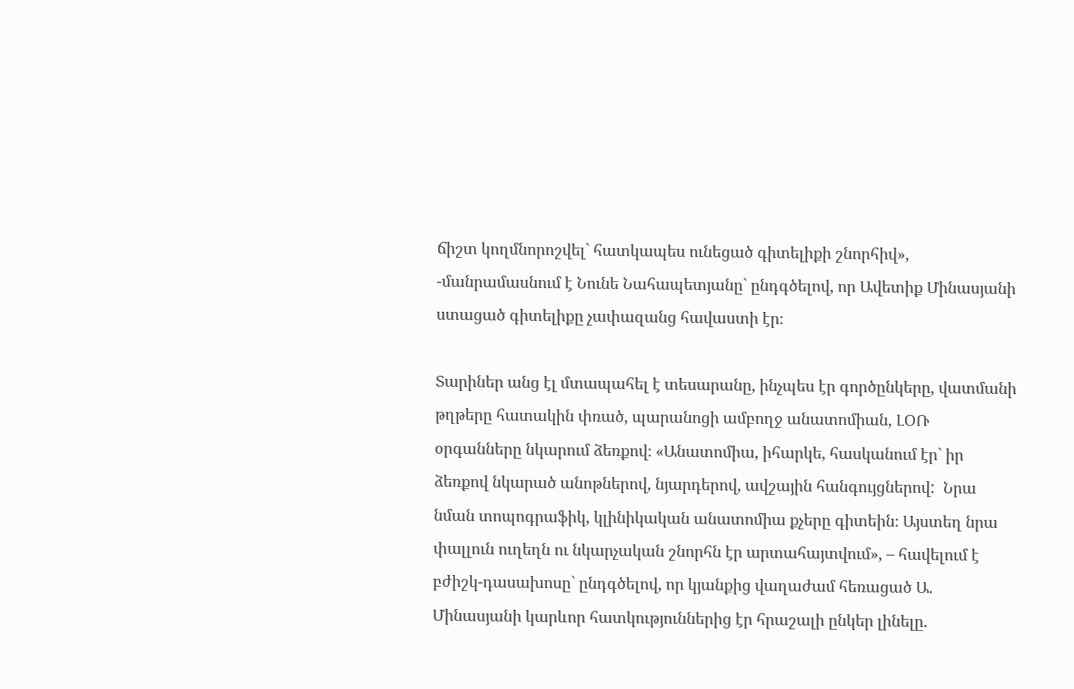ճիշտ կողմնորոշվել` հատկապես ունեցած գիտելիքի շնորհիվ», -մանրամասնում է Նունե Նահապետյանը` ընդգծելով, որ Ավետիք Մինասյանի ստացած գիտելիքը չափազանց հավաստի էր։

Տարիներ անց էլ մտապահել է տեսարանը, ինչպես էր գործընկերը, վատմանի թղթերը հատակին փռած, պարանոցի ամբողջ անատոմիան, ԼՕՌ օրգանները նկարում ձեռքով։ «Անատոմիա, իհարկե, հասկանում էր` իր ձեռքով նկարած անոթներով, նյարդերով, ավշային հանգույցներով:  Նրա նման տոպոգրաֆիկ, կլինիկական անատոմիա քչերը գիտեին։ Այստեղ նրա փալլուն ուղեղն ու նկարչական շնորհն էր արտահայտվում», – հավելում է բժիշկ-դասախոսը` ընդգծելով, որ կյանքից վաղաժամ հեռացած Ա. Մինասյանի կարևոր հատկություններից էր հրաշալի ընկեր լինելը.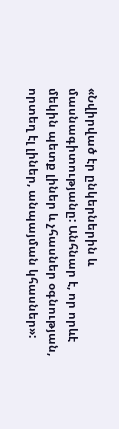«Նվիրված էր ընկերներին և մասնագիտությանը: Անհնար է, որ որևէ մեկին պետք լիներ և չհասներ օգնության, որտեղ էլ լիներ, անպայման կհասներ»: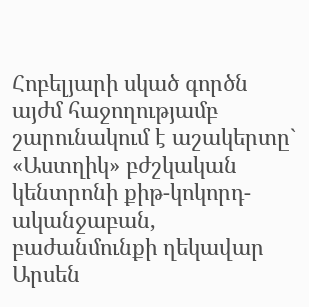Հոբելյարի սկած գործն այժմ հաջողությամբ շարունակում է աշակերտը` «Աստղիկ» բժշկական կենտրոնի քիթ-կոկորդ-ականջաբան, բաժանմունքի ղեկավար Արսեն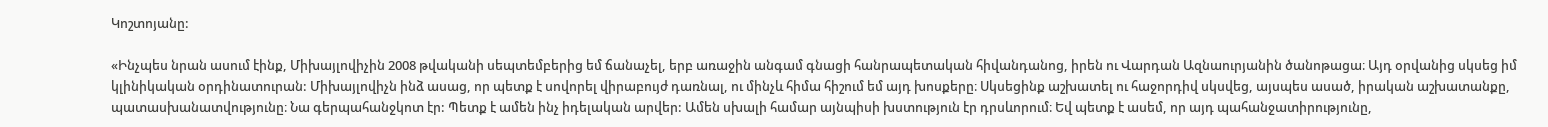Կոշտոյանը:

«Ինչպես նրան ասում էինք, Միխայլովիչին 2008 թվականի սեպտեմբերից եմ ճանաչել, երբ առաջին անգամ գնացի հանրապետական հիվանդանոց, իրեն ու Վարդան Ազնաուրյանին ծանոթացա։ Այդ օրվանից սկսեց իմ կլինիկական օրդինատուրան: Միխայլովիչն ինձ ասաց, որ պետք է սովորել վիրաբույժ դառնալ, ու մինչև հիմա հիշում եմ այդ խոսքերը։ Սկսեցինք աշխատել ու հաջորդիվ սկսվեց, այսպես ասած, իրական աշխատանքը, պատասխանատվությունը։ Նա գերպահանջկոտ էր: Պետք է ամեն ինչ իդելական արվեր: Ամեն սխալի համար այնպիսի խստություն էր դրսևորում։ Եվ պետք է ասեմ, որ այդ պահանջատիրությունը,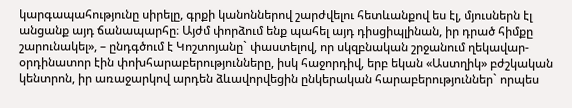կարգապահությունը սիրելը, գրքի կանոններով շարժվելու հետևանքով ես էլ, մյուսներն էլ անցանք այդ ճանապարհը։ Այժմ փորձում ենք պահել այդ դիսցիպլինան, իր դրած հիմքը շարունակել», – ընդգծում է Կոշտոյանը` փաստելով, որ սկզբնական շրջանում ղեկավար-օրդինատոր էին փոխհարաբերությունները, իսկ հաջորդիվ, երբ եկան «Աստղիկ» բժշկական կենտրոն, իր առաջարկով արդեն ձևավորվեցին ընկերական հարաբերություններ` որպես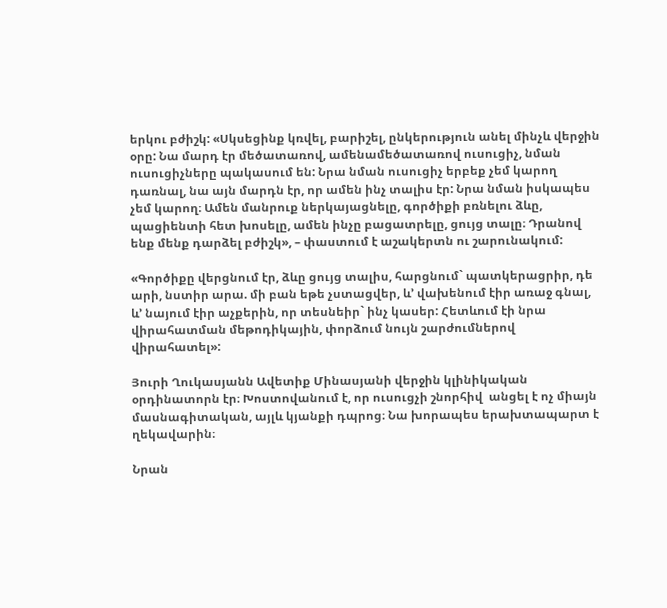երկու բժիշկ: «Սկսեցինք կռվել, բարիշել, ընկերություն անել մինչև վերջին օրը: Նա մարդ էր մեծատառով, ամենամեծատառով ուսուցիչ, նման ուսուցիչները պակասում են: Նրա նման ուսուցիչ երբեք չեմ կարող դառնալ, նա այն մարդն էր, որ ամեն ինչ տալիս էր: Նրա նման իսկապես չեմ կարող։ Ամեն մանրուք ներկայացնելը, գործիքի բռնելու ձևը, պացիենտի հետ խոսելը, ամեն ինչը բացատրելը, ցույց տալը։ Դրանով ենք մենք դարձել բժիշկ», – փաստում է աշակերտն ու շարունակում:

«Գործիքը վերցնում էր, ձևը ցույց տալիս, հարցնում` պատկերացրիր, դե արի, նստիր արա. մի բան եթե չստացվեր, և’ վախենում էիր առաջ գնալ, և’ նայում էիր աչքերին, որ տեսնեիր` ինչ կասեր: Հետևում էի նրա վիրահատման մեթոդիկային, փորձում նույն շարժումներով վիրահատել»:

Յուրի Ղուկասյանն Ավետիք Մինասյանի վերջին կլինիկական օրդինատորն էր։ Խոստովանում է, որ ուսուցչի շնորհիվ  անցել է ոչ միայն մասնագիտական, այլև կյանքի դպրոց։ Նա խորապես երախտապարտ է ղեկավարին։

Նրան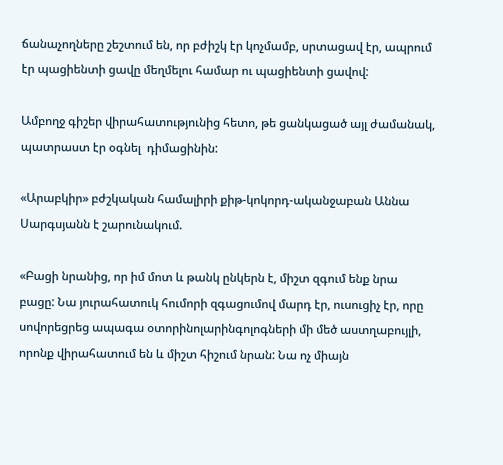ճանաչողները շեշտում են, որ բժիշկ էր կոչմամբ, սրտացավ էր, ապրում էր պացիենտի ցավը մեղմելու համար ու պացիենտի ցավով:

Ամբողջ գիշեր վիրահատությունից հետո, թե ցանկացած այլ ժամանակ, պատրաստ էր օգնել  դիմացինին:

«Արաբկիր» բժշկական համալիրի քիթ-կոկորդ-ականջաբան Աննա Սարգսյանն է շարունակում.

«Բացի նրանից, որ իմ մոտ և թանկ ընկերն է, միշտ զգում ենք նրա բացը: Նա յուրահատուկ հումորի զգացումով մարդ էր, ուսուցիչ էր, որը սովորեցրեց ապագա օտորինոլարինգոլոգների մի մեծ աստղաբույլի, որոնք վիրահատում են և միշտ հիշում նրան: Նա ոչ միայն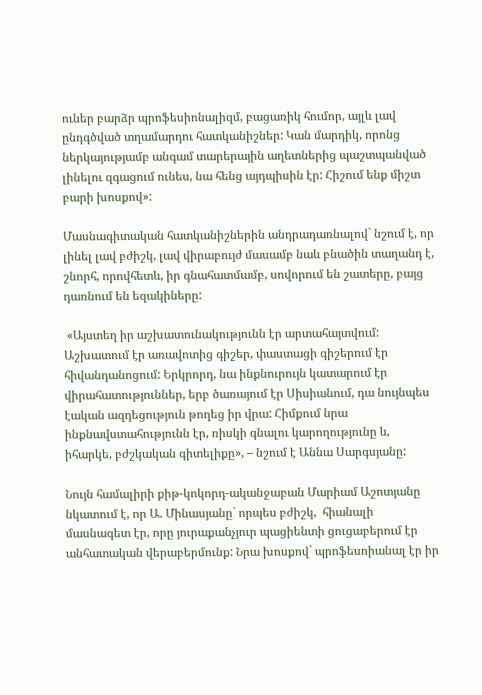ուներ բարձր պրոֆեսիոնալիզմ, բացառիկ հումոր, այլև լավ ընդգծված տղամարդու հատկանիշներ: Կան մարդիկ, որոնց ներկայությամբ անգամ տարերային աղետներից պաշտպանված լինելու զգացում ունես, նա հենց այդպիսին էր: Հիշում ենք միշտ բարի խոսքով»:

Մասնագիտական հատկանիշներին անդրադառնալով` նշում է, որ լինել լավ բժիշկ, լավ վիրաբույժ մասամբ նաև բնածին տաղանդ է, շնորհ, որովհետև, իր գնահատմամբ, սովորում են շատերը, բայց դառնում են եզակիները:

 «Այստեղ իր աշխատունակությունն էր արտահայտվում: Աշխատում էր առավոտից գիշեր, փաստացի գիշերում էր հիվանդանոցում: Երկրորդ, նա ինքնուրույն կատարում էր վիրահատություններ, երբ ծառայում էր Սիսիանում, դա նույնպես էական ազդեցություն թողեց իր վրա: Հիմքում նրա ինքնավստահությունն էր, ռիսկի գնալու կարողությունը և, իհարկե, բժշկական գիտելիքը», – նշում է Աննա Սարգսյանը:

Նույն համալիրի քիթ-կոկորդ-ականջաբան Մարիամ Աշոտյանը նկատում է, որ Ա. Մինասյանը` որպես բժիշկ,  հիանալի մասնագետ էր, որը յուրաքանչյուր պացիենտի ցուցաբերում էր անհատական վերաբերմունք: Նրա խոսքով` պրոֆեսոիանալ էր իր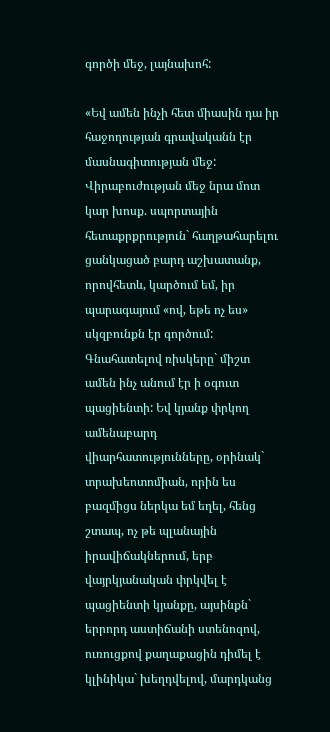գործի մեջ, լայնախոհ:

«Եվ ամեն ինչի հետ միասին դա իր հաջողության գրավականն էր մասնագիտության մեջ: Վիրաբուժության մեջ նրա մոտ կար խոսք. սպորտային հետաքրքրություն` հաղթահարելու ցանկացած բարդ աշխատանք, որովհետև, կարծում եմ, իր պարագայում «ով, եթե ոչ ես» սկզբունքն էր գործում: Գնահատելով ռիսկերը` միշտ ամեն ինչ անում էր ի օգուտ պացիենտի: Եվ կյանք փրկող ամենաբարդ վիարհատությունները, օրինակ` տրախեոտոմիան, որին ես բազմիցս ներկա եմ եղել, հենց շտապ, ոչ թե պլանային իրավիճակներում, երբ վայրկյանական փրկվել է պացիենտի կյանքը, այսինքն` երրորդ աստիճանի ստենոզով, ուռուցքով քաղաքացին դիմել է կլինիկա` խեղդվելով, մարդկանց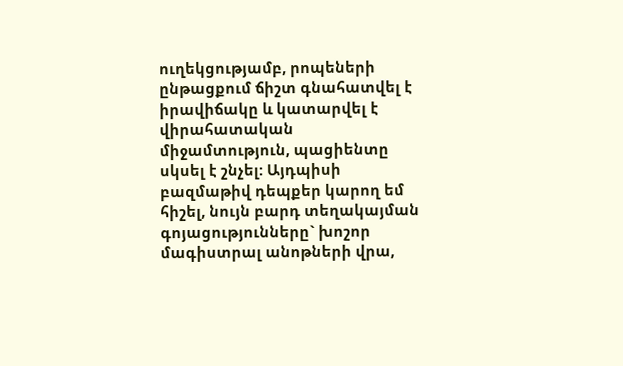ուղեկցությամբ, րոպեների ընթացքում ճիշտ գնահատվել է իրավիճակը և կատարվել է վիրահատական միջամտություն, պացիենտը սկսել է շնչել: Այդպիսի բազմաթիվ դեպքեր կարող եմ հիշել, նույն բարդ տեղակայման գոյացությունները` խոշոր մագիստրալ անոթների վրա,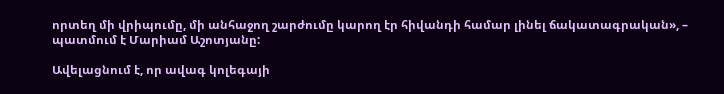որտեղ մի վրիպումը, մի անհաջող շարժումը կարող էր հիվանդի համար լինել ճակատագրական», – պատմում է Մարիամ Աշոտյանը:

Ավելացնում է, որ ավագ կոլեգայի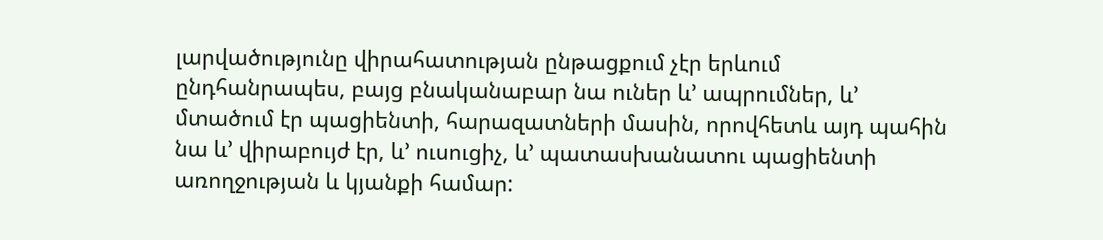լարվածությունը վիրահատության ընթացքում չէր երևում ընդհանրապես, բայց բնականաբար նա ուներ և’ ապրումներ, և’ մտածում էր պացիենտի, հարազատների մասին, որովհետև այդ պահին նա և’ վիրաբույժ էր, և’ ուսուցիչ, և’ պատասխանատու պացիենտի առողջության և կյանքի համար: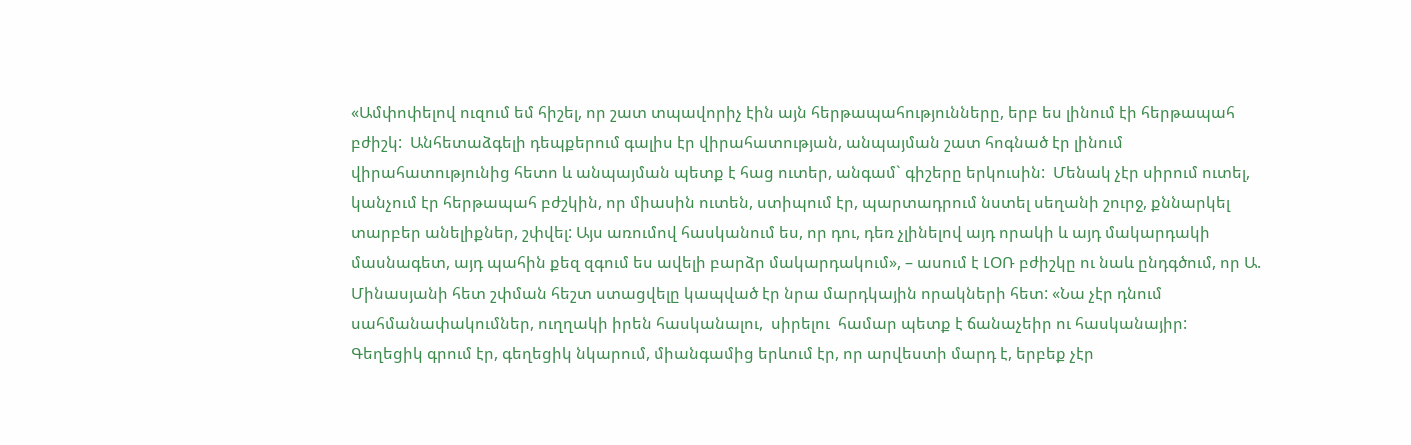«Ամփոփելով ուզում եմ հիշել, որ շատ տպավորիչ էին այն հերթապահությունները, երբ ես լինում էի հերթապահ բժիշկ:  Անհետաձգելի դեպքերում գալիս էր վիրահատության, անպայման շատ հոգնած էր լինում վիրահատությունից հետո և անպայման պետք է հաց ուտեր, անգամ` գիշերը երկուսին:  Մենակ չէր սիրում ուտել, կանչում էր հերթապահ բժշկին, որ միասին ուտեն, ստիպում էր, պարտադրում նստել սեղանի շուրջ, քննարկել տարբեր անելիքներ, շփվել: Այս առումով հասկանում ես, որ դու, դեռ չլինելով այդ որակի և այդ մակարդակի մասնագետ, այդ պահին քեզ զգում ես ավելի բարձր մակարդակում», – ասում է ԼՕՌ բժիշկը ու նաև ընդգծում, որ Ա. Մինասյանի հետ շփման հեշտ ստացվելը կապված էր նրա մարդկային որակների հետ: «Նա չէր դնում սահմանափակումներ, ուղղակի իրեն հասկանալու,  սիրելու  համար պետք է ճանաչեիր ու հասկանայիր: Գեղեցիկ գրում էր, գեղեցիկ նկարում, միանգամից երևում էր, որ արվեստի մարդ է, երբեք չէր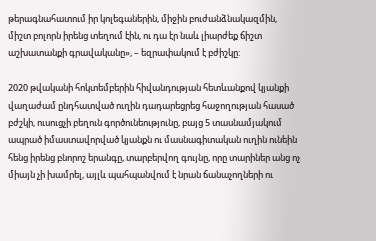թերագնահատում իր կոլեգաներին, միջին բուժանձնակազմին, միշտ բոլորն իրենց տեղում էին, ու դա էր նաև լիարժեք ճիշտ աշխատանքի գրավականը», – եզրափակում է բժիշկը:

2020 թվականի հոկտեմբերին հիվանդության հետևանքով կյանքի վաղաժամ ընդհատված ուղին դադարեցրեց հաջողության հասած բժշկի, ուսուցչի բեղուն գործունեությունը, բայց 5 տասնամյակում ապրած իմաստավորված կյանքն ու մասնագիտական ուղին ունեին հենց իրենց բնորոշ երանգը, տարբերվող գույնը, որը տարիներ անց ոչ միայն չի խամրել, այլև պահպանվում է նրան ճանաչողների ու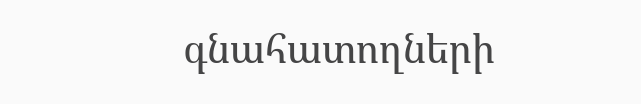գնահատողների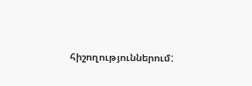հիշողություններում: